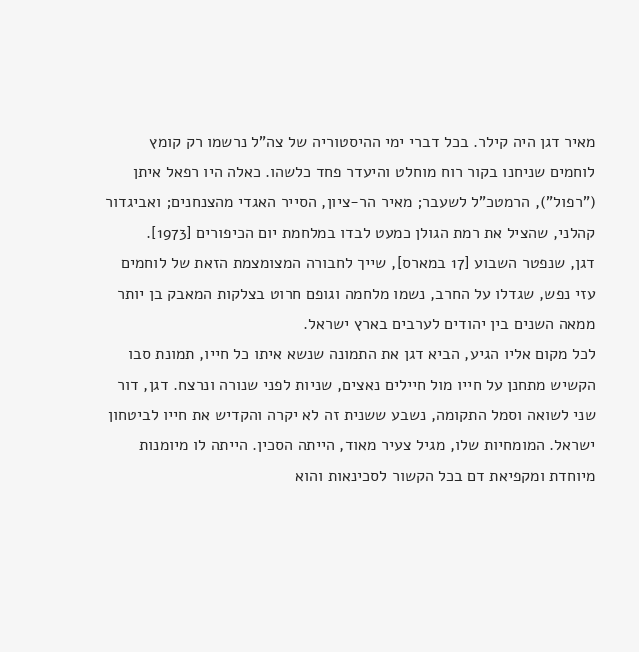מאיר דגן היה קילר. בכל דברי ימי ההיסטוריה של צה"ל נרשמו רק קומץ לוחמים שניחנו בקור רוח מוחלט והיעדר פחד כלשהו. כאלה היו רפאל איתן ("רפול"), הרמטכ"ל לשעבר; מאיר הר-ציון, הסייר האגדי מהצנחנים; ואביגדור קהלני, שהציל את רמת הגולן כמעט לבדו במלחמת יום הכיפורים [1973].
דגן, שנפטר השבוע [17 במארס], שייך לחבורה המצומצמת הזאת של לוחמים עזי נפש, שגדלו על החרב, נשמו מלחמה וגופם חרוט בצלקות המאבק בן יותר ממאה השנים בין יהודים לערבים בארץ ישראל.
לכל מקום אליו הגיע, הביא דגן את התמונה שנשא איתו כל חייו, תמונת סבו הקשיש מתחנן על חייו מול חיילים נאצים, שניות לפני שנורה ונרצח. דגן, דור שני לשואה וסמל התקומה, נשבע ששנית זה לא יקרה והקדיש את חייו לביטחון ישראל. המומחיות שלו, מגיל צעיר מאוד, הייתה הסכין. הייתה לו מיומנות מיוחדת ומקפיאת דם בכל הקשור לסכינאות והוא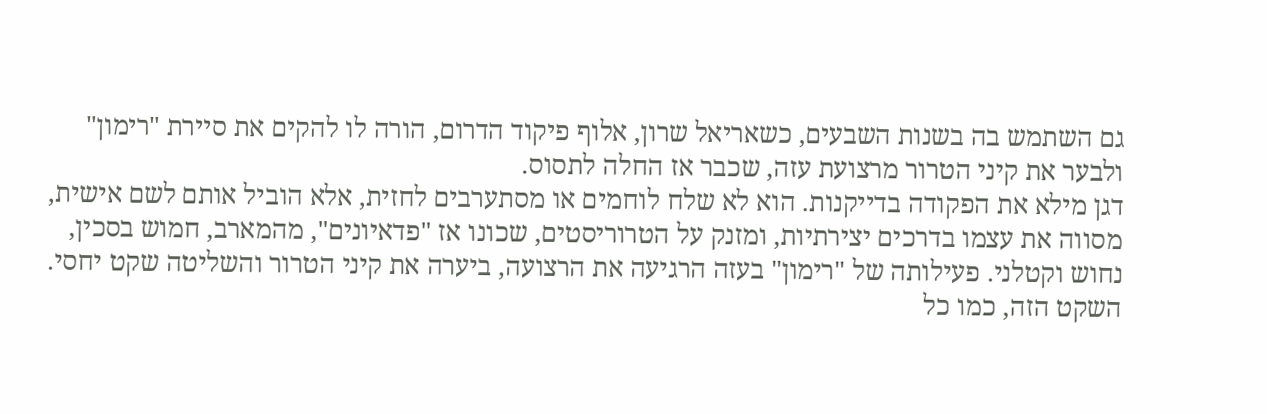גם השתמש בה בשנות השבעים, כשאריאל שרון, אלוף פיקוד הדרום, הורה לו להקים את סיירת "רימון" ולבער את קיני הטרור מרצועת עזה, שכבר אז החלה לתסוס.
דגן מילא את הפקודה בדייקנות. הוא לא שלח לוחמים או מסתערבים לחזית, אלא הוביל אותם לשם אישית, מסווה את עצמו בדרכים יצירתיות, ומזנק על הטרוריסטים, שכונו אז "פדאיונים", מהמארב, חמוש בסכין, נחוש וקטלני. פעילותה של "רימון" בעזה הרגיעה את הרצועה, ביערה את קיני הטרור והשליטה שקט יחסי. השקט הזה, כמו כל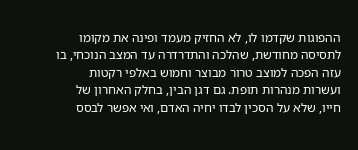ההפוגות שקדמו לו, לא החזיק מעמד ופינה את מקומו לתסיסה מחודשת, שהלכה והתדרדרה עד המצב הנוכחי, בו עזה הפכה למוצב טרור מבוצר וחמוש באלפי רקטות ועשרות מנהרות תופת. גם דגן הבין, בחלק האחרון של חייו, שלא על הסכין לבדו יחיה האדם, ואי אפשר לבסס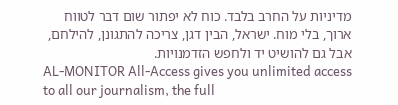מדיניות על החרב בלבד. כוח לא יפתור שום דבר לטווח ארוך, בלי מוח. ישראל, הבין דגן, צריכה להתגונן, להילחם, אבל גם להושיט יד ולחפש הזדמנויות.
AL-MONITOR All-Access gives you unlimited access to all our journalism, the full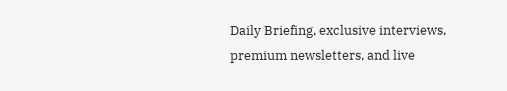Daily Briefing, exclusive interviews, premium newsletters, and live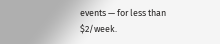events — for less than $2/week.